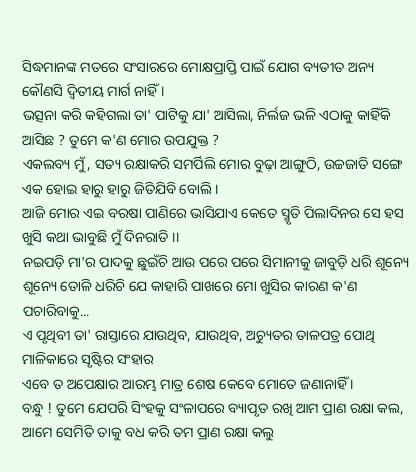ସିଦ୍ଧମାନଙ୍କ ମତରେ ସଂସାରରେ ମୋକ୍ଷପ୍ରାପ୍ତି ପାଇଁ ଯୋଗ ବ୍ୟତୀତ ଅନ୍ୟ କୌଣସି ଦ୍ୱିତୀୟ ମାର୍ଗ ନାହିଁ ।
ଭତ୍ସନା କରି କହିଗଲା ତା' ପାଟିକୁ ଯା' ଆସିଲା, ନିର୍ଲଜ ଭଳି ଏଠାକୁ କାହିଁକି ଆସିଛ ? ତୁମେ କ'ଣ ମୋର ଉପଯୁକ୍ତ ?
ଏକଲବ୍ୟ ମୁଁ, ସତ୍ୟ ରକ୍ଷାକରି ସମର୍ପିଲି ମୋର ବୁଢ଼ା ଆଙ୍ଗୁଠି, ଉଚ୍ଚଜାତି ସଙ୍ଗେ ଏକ ହୋଇ ହାରୁ ହାରୁ ଜିତିଯିବି ବୋଲି ।
ଆଜି ମୋର ଏଇ ବରଷା ପାଣିରେ ଭାସିଯାଏ କେତେ ସ୍ମୃତି ପିଲାଦିନର ସେ ହସ ଖୁସି କଥା ଭାବୁଛି ମୁଁ ଦିନରାତି ।।
ନଇପଡ଼ି ମା'ର ପାଦକୁ ଛୁଇଁଚି ଆଉ ପରେ ପରେ ସିମାନୀକୁ ଜାବୁଡ଼ି ଧରି ଶୂନ୍ୟେ ଶୂନ୍ୟେ ତୋଳି ଧରିଚି ଯେ କାହାରି ପାଖରେ ମୋ ଖୁସିର କାରଣ କ'ଣ ପଚାରିବାକୁ...
ଏ ପୃଥିବୀ ତା' ରାସ୍ତାରେ ଯାଉଥିବ, ଯାଉଥିବ, ଅଚ୍ୟୁତର ତାଳପତ୍ର ପୋଥି ମାଳିକାରେ ସୃଷ୍ଟିର ସଂହାର
ଏବେ ତ ଅପେକ୍ଷାର ଆରମ୍ଭ ମାତ୍ର ଶେଷ କେବେ ମୋତେ ଜଣାନାହିଁ ।
ବନ୍ଧୁ ! ତୁମେ ଯେପରି ସିଂହକୁ ସଂଳାପରେ ବ୍ୟାପୃତ ରଖି ଆମ ପ୍ରାଣ ରକ୍ଷା କଲ, ଆମେ ସେମିତି ତାକୁ ବଧ କରି ତମ ପ୍ରାଣ ରକ୍ଷା କଲୁ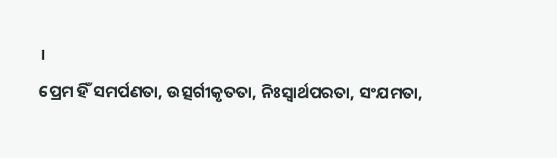।
ପ୍ରେମ ହିଁ ସମର୍ପଣତା, ଉତ୍ସର୍ଗୀକୃତତା, ନିଃସ୍ୱାର୍ଥପରତା, ସଂଯମତା,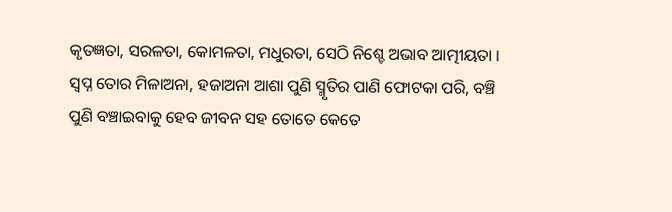କୃତଜ୍ଞତା, ସରଳତା, କୋମଳତା, ମଧୁରତା, ସେଠି ନିଶ୍ଚେ ଅଭାବ ଆତ୍ମୀୟତା ।
ସ୍ୱପ୍ନ ତୋର ମିଳାଅନା, ହଜାଅନା ଆଶା ପୁଣି ସ୍ମୃତିର ପାଣି ଫୋଟକା ପରି, ବଞ୍ଚି ପୁଣି ବଞ୍ଚାଇବାକୁ ହେବ ଜୀବନ ସହ ତୋତେ କେତେ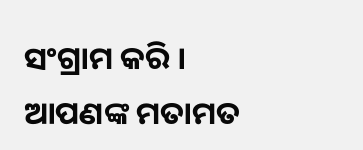ସଂଗ୍ରାମ କରି ।
ଆପଣଙ୍କ ମତାମତ